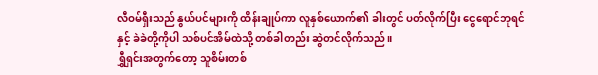လီဝမ်ရှီးသည် နွယ်ပင်များကို ထိန်းချုပ်ကာ လူနှစ်ယောက်၏ ခါးတွင် ပတ်လိုက်ပြီး ငွေရောင်ဘုရင်နှင့် ခဲခဲတို့ကိုပါ သစ်ပင်အိမ်ထဲသို့ တစ်ခါတည်း ဆွဲတင်လိုက်သည်။
ရွှီရှင်းအတွက်တော့ သူစိမ်းတစ်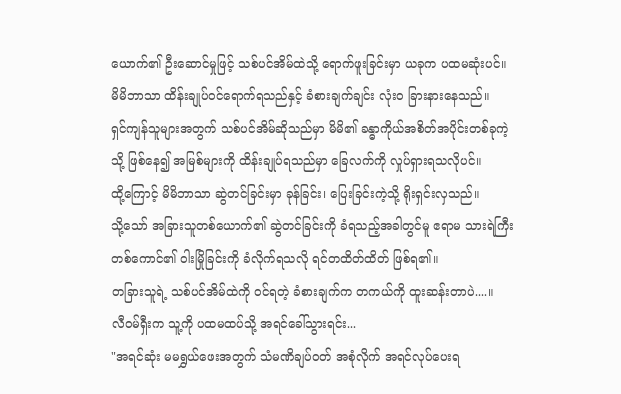ယောက်၏ ဦးဆောင်မှုဖြင့် သစ်ပင်အိမ်ထဲသို့ ရောက်ဖူးခြင်းမှာ ယခုက ပထမဆုံးပင်။
မိမိဘာသာ ထိန်းချုပ်ဝင်ရောက်ရသည်နှင့် ခံစားချက်ချင်း လုံးဝ ခြားနားနေသည်။
ရှင်ကျန်သူများအတွက် သစ်ပင်အိမ်ဆိုသည်မှာ မိမိ၏ ခန္ဓာကိုယ်အစိတ်အပိုင်းတစ်ခုကဲ့သို့ ဖြစ်နေ၍ အမြစ်များကို ထိန်းချုပ်ရသည်မှာ ခြေလက်ကို လှုပ်ရှားရသလိုပင်။
ထို့ကြောင့် မိမိဘာသာ ဆွဲတင်ခြင်းမှာ ခုန်ခြင်း၊ ပြေးခြင်းကဲ့သို့ ရိုးရှင်းလှသည်။
သို့သော် အခြားသူတစ်ယောက်၏ ဆွဲတင်ခြင်းကို ခံရသည့်အခါတွင်မူ ဧရာမ သားရဲကြီးတစ်ကောင်၏ ဝါးမြိုခြင်းကို ခံလိုက်ရသလို ရင်တထိတ်ထိတ် ဖြစ်ရ၏။
တခြားသူရဲ့ သစ်ပင်အိမ်ထဲကို ဝင်ရတဲ့ ခံစားချက်က တကယ်ကို ထူးဆန်းတာပဲ....။
လီဝမ်ရှီးက သူ့ကို ပထမထပ်သို့ အရင်ခေါ်သွားရင်း...
"အရင်ဆုံး မမရွှယ်ဖေးအတွက် သံမဏိချပ်ဝတ် အစုံလိုက် အရင်လုပ်ပေးရ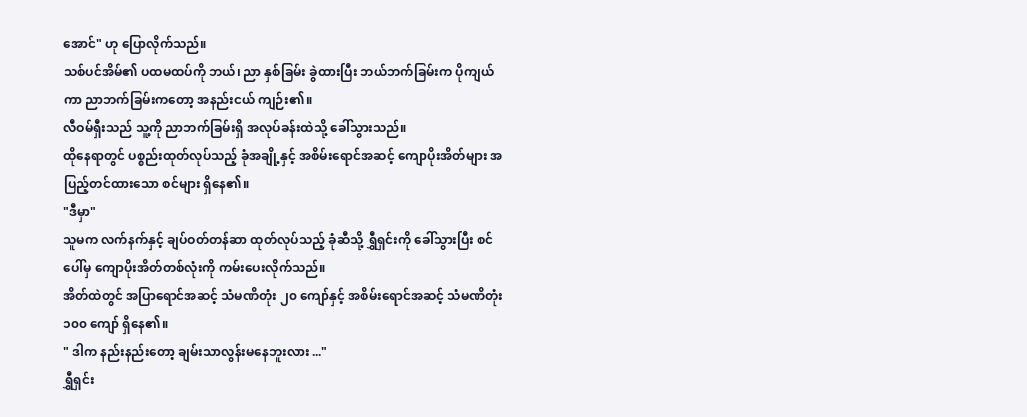အောင်" ဟု ပြောလိုက်သည်။
သစ်ပင်အိမ်၏ ပထမထပ်ကို ဘယ်၊ ညာ နှစ်ခြမ်း ခွဲထားပြီး ဘယ်ဘက်ခြမ်းက ပိုကျယ်ကာ ညာဘက်ခြမ်းကတော့ အနည်းငယ် ကျဉ်း၏။
လီဝမ်ရှီးသည် သူ့ကို ညာဘက်ခြမ်းရှိ အလုပ်ခန်းထဲသို့ ခေါ်သွားသည်။
ထိုနေရာတွင် ပစ္စည်းထုတ်လုပ်သည့် ခုံအချို့နှင့် အစိမ်းရောင်အဆင့် ကျောပိုးအိတ်များ အပြည့်တင်ထားသော စင်များ ရှိနေ၏။
"ဒီမှာ"
သူမက လက်နက်နှင့် ချပ်ဝတ်တန်ဆာ ထုတ်လုပ်သည့် ခုံဆီသို့ ရွှီရှင်းကို ခေါ်သွားပြီး စင်ပေါ်မှ ကျောပိုးအိတ်တစ်လုံးကို ကမ်းပေးလိုက်သည်။
အိတ်ထဲတွင် အပြာရောင်အဆင့် သံမဏိတုံး ၂၀ ကျော်နှင့် အစိမ်းရောင်အဆင့် သံမဏိတုံး ၁၀၀ ကျော် ရှိနေ၏။
" ဒါက နည်းနည်းတော့ ချမ်းသာလွန်းမနေဘူးလား ..."
ရွှီရှင်း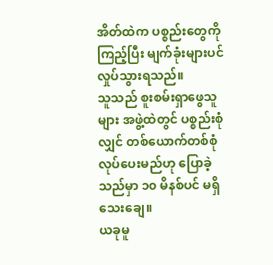အိတ်ထဲက ပစ္စည်းတွေကို ကြည့်ပြီး မျက်ခုံးများပင် လှုပ်သွားရသည်။
သူသည် စူးစမ်းရှာဖွေသူများ အဖွဲ့ထဲတွင် ပစ္စည်းစုံလျှင် တစ်ယောက်တစ်စုံ လုပ်ပေးမည်ဟု ပြောခဲ့သည်မှာ ၁၀ မိနစ်ပင် မရှိသေးချေ။
ယခုမူ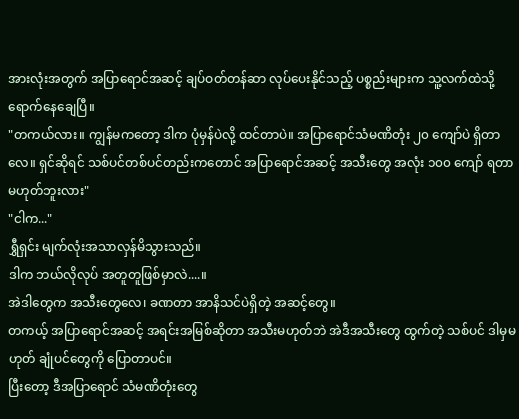အားလုံးအတွက် အပြာရောင်အဆင့် ချပ်ဝတ်တန်ဆာ လုပ်ပေးနိုင်သည့် ပစ္စည်းများက သူ့လက်ထဲသို့ ရောက်နေချေပြီ။
"တကယ်လား။ ကျွန်မကတော့ ဒါက ပုံမှန်ပဲလို့ ထင်တာပဲ။ အပြာရောင်သံမဏိတုံး ၂၀ ကျော်ပဲ ရှိတာလေ။ ရှင်ဆိုရင် သစ်ပင်တစ်ပင်တည်းကတောင် အပြာရောင်အဆင့် အသီးတွေ အလုံး ၁၀၀ ကျော် ရတာ မဟုတ်ဘူးလား"
"ငါက..."
ရွှီရှင်း မျက်လုံးအသာလှန်မိသွားသည်။
ဒါက ဘယ်လိုလုပ် အတူတူဖြစ်မှာလဲ....။
အဲဒါတွေက အသီးတွေလေ၊ ခဏတာ အာနိသင်ပဲရှိတဲ့ အဆင့်တွေ။
တကယ့် အပြာရောင်အဆင့် အရင်းအမြစ်ဆိုတာ အသီးမဟုတ်ဘဲ အဲဒီအသီးတွေ ထွက်တဲ့ သစ်ပင် ဒါမှမဟုတ် ချုံပင်တွေကို ပြောတာပင်။
ပြီးတော့ ဒီအပြာရောင် သံမဏိတုံးတွေ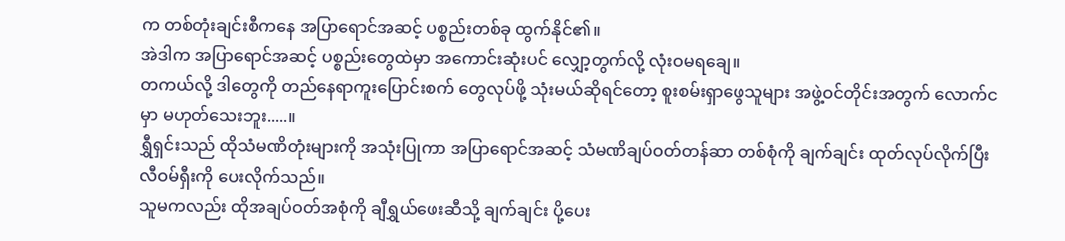က တစ်တုံးချင်းစီကနေ အပြာရောင်အဆင့် ပစ္စည်းတစ်ခု ထွက်နိုင်၏။
အဲဒါက အပြာရောင်အဆင့် ပစ္စည်းတွေထဲမှာ အကောင်းဆုံးပင် လျှော့တွက်လို့ လုံးဝမရချေ။
တကယ်လို့ ဒါတွေကို တည်နေရာကူးပြောင်းစက် တွေလုပ်ဖို့ သုံးမယ်ဆိုရင်တော့ စူးစမ်းရှာဖွေသူများ အဖွဲ့ဝင်တိုင်းအတွက် လောက်ငမှာ မဟုတ်သေးဘူး.....။
ရွှီရှင်းသည် ထိုသံမဏိတုံးများကို အသုံးပြုကာ အပြာရောင်အဆင့် သံမဏိချပ်ဝတ်တန်ဆာ တစ်စုံကို ချက်ချင်း ထုတ်လုပ်လိုက်ပြီး လီဝမ်ရှီးကို ပေးလိုက်သည်။
သူမကလည်း ထိုအချပ်ဝတ်အစုံကို ချီရွှယ်ဖေးဆီသို့ ချက်ချင်း ပို့ပေး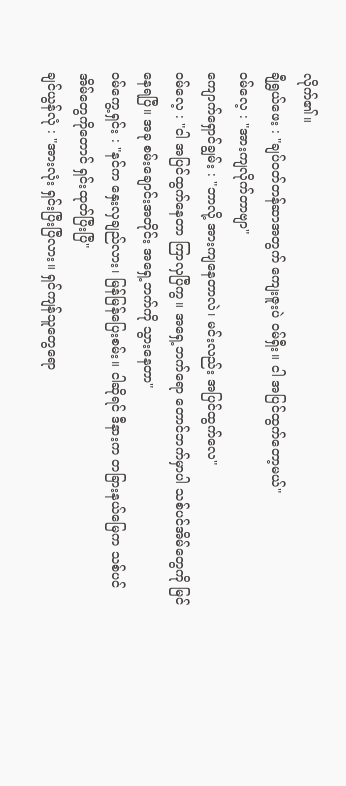လိုက်၏။
ချီရွှယ်ဖေး : "ချပ်ဝတ်တန်ဆာအတွက် ကျေးဇူးပဲ ဝမ်ရှီး။ ငါ အပြင်ထွက်တော့မယ်"
ဝမ်လေ့ : "အားကျလိုက်တာဗျာ"
ကျောက်ရှောင်ချွမ်း : "ဘာလို့ အားကျနေတာလဲ၊ မင်းလည်း အပြင်ထွက်လေ"
ဝမ်လေ့ : "ငါ အပြင်ထွက်နေတာ ကြာလှပြီကွ။ အရှေ့ဘက်ရော တောင်ဘက်မှာပါ သစ်ပင်အိမ်တွေကို မြင်နေရပြီ။ အခု စမ်းချောင်းအတိုင်း အရှေ့ဘက်ကို သွားနေတာ"
ဝမ်ကွေ့ရှင်း : "နင်က နှေးလှချည်လား၊ မြန်မြန်ပြေးစမ်း။ ငါဆိုရင် ဒီနားက တခြားနယ်မြေက သစ်ပင်အိမ်တွေကိုတောင် ရှင်းထုတ်ပြီးပြီ"
ချင်ယွန်လုံ : "အားလုံး ရှင်းပြီးပြီလား။ ရှင်ကျန်သူတွေရော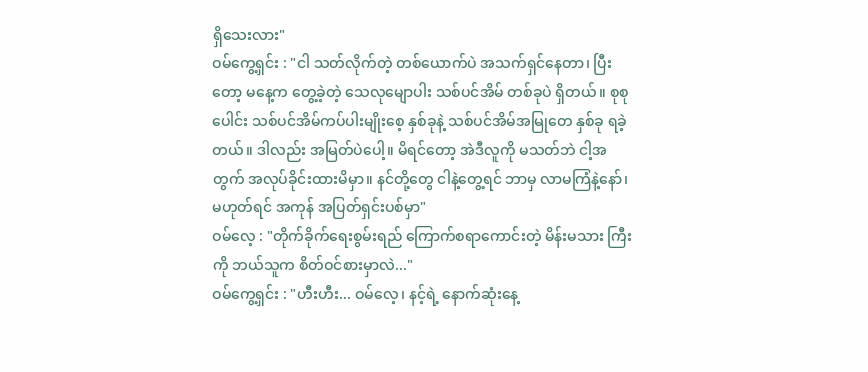ရှိသေးလား"
ဝမ်ကွေ့ရှင်း : "ငါ သတ်လိုက်တဲ့ တစ်ယောက်ပဲ အသက်ရှင်နေတာ၊ ပြီးတော့ မနေ့က တွေ့ခဲ့တဲ့ သေလုမျောပါး သစ်ပင်အိမ် တစ်ခုပဲ ရှိတယ်။ စုစုပေါင်း သစ်ပင်အိမ်ကပ်ပါးမျိုးစေ့ နှစ်ခုနဲ့ သစ်ပင်အိမ်အမြုတေ နှစ်ခု ရခဲ့တယ်။ ဒါလည်း အမြတ်ပဲပေါ့။ မိရင်တော့ အဲဒီလူကို မသတ်ဘဲ ငါ့အတွက် အလုပ်ခိုင်းထားမိမှာ။ နင်တို့တွေ ငါနဲ့တွေ့ရင် ဘာမှ လာမကြံနဲ့နော်၊ မဟုတ်ရင် အကုန် အပြတ်ရှင်းပစ်မှာ"
ဝမ်လေ့ : "တိုက်ခိုက်ရေးစွမ်းရည် ကြောက်စရာကောင်းတဲ့ မိန်းမသား ကြီး ကို ဘယ်သူက စိတ်ဝင်စားမှာလဲ..."
ဝမ်ကွေ့ရှင်း : "ဟီးဟီး... ဝမ်လေ့၊ နင့်ရဲ့ နောက်ဆုံးနေ့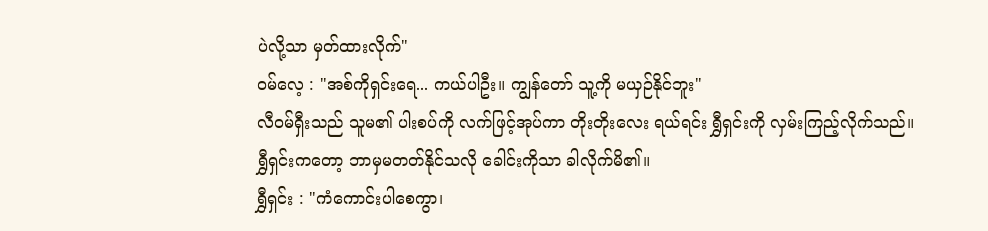ပဲလို့သာ မှတ်ထားလိုက်"
ဝမ်လေ့ : "အစ်ကိုရှင်းရေ... ကယ်ပါဦး။ ကျွန်တော် သူ့ကို မယှဉ်နိုင်ဘူး"
လီဝမ်ရှီးသည် သူမ၏ ပါးစပ်ကို လက်ဖြင့်အုပ်ကာ တိုးတိုးလေး ရယ်ရင်း ရွှီရှင်းကို လှမ်းကြည့်လိုက်သည်။
ရွှီရှင်းကတော့ ဘာမှမတတ်နိုင်သလို ခေါင်းကိုသာ ခါလိုက်မိ၏။
ရွှီရှင်း : "ကံကောင်းပါစေကွာ၊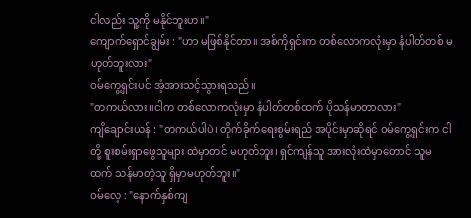ငါလည်း သူ့ကို မနိုင်ဘူးဟ။"
ကျောက်ရှောင်ချွမ်း : "ဟာ မဖြစ်နိုင်တာ။ အစ်ကိုရှင်းက တစ်လောကလုံးမှာ နံပါတ်တစ် မဟုတ်ဘူးလား"
ဝမ်ကွေ့ရှင်းပင် အံ့အားသင့်သွားရသည်။
"တကယ်လား။ငါက တစ်လောကလုံးမှာ နံပါတ်တစ်ထက် ပိုသန်မာတာလား"
ကျိချောင်းယန် : "တကယ်ပါပဲ၊ တိုက်ခိုက်ရေးစွမ်းရည် အပိုင်းမှာဆိုရင် ဝမ်ကွေ့ရှင်းက ငါတို့ စူးစမ်းရှာဖွေသူများ ထဲမှာတင် မဟုတ်ဘူး၊ ရှင်ကျန်သူ အားလုံးထဲမှာတောင် သူမထက် သန်မာတဲ့သူ ရှိမှာမဟုတ်ဘူး။"
ဝမ်လေ့ : "နောက်နှစ်ကျ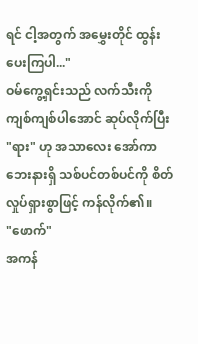ရင် ငါ့အတွက် အမွှေးတိုင် ထွန်းပေးကြပါ..."
ဝမ်ကွေ့ရှင်းသည် လက်သီးကို ကျစ်ကျစ်ပါအောင် ဆုပ်လိုက်ပြီး "ရား" ဟု အသာလေး အော်ကာ ဘေးနားရှိ သစ်ပင်တစ်ပင်ကို စိတ်လှုပ်ရှားစွာဖြင့် ကန်လိုက်၏။
"ဖောက်"
အကန်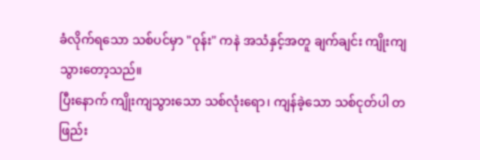ခံလိုက်ရသော သစ်ပင်မှာ "ဝုန်း" ကနဲ အသံနှင့်အတူ ချက်ချင်း ကျိုးကျသွားတော့သည်။
ပြီးနောက် ကျိုးကျသွားသော သစ်လုံးရော၊ ကျန်ခဲ့သော သစ်ငုတ်ပါ တဖြည်း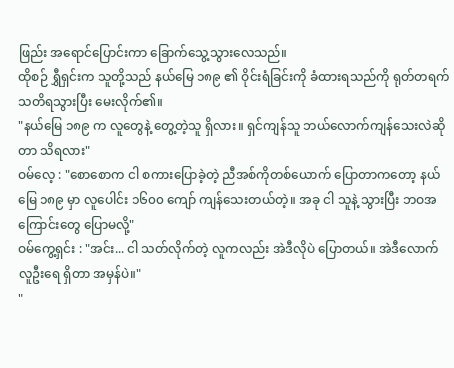ဖြည်း အရောင်ပြောင်းကာ ခြောက်သွေ့သွားလေသည်။
ထိုစဉ် ရွှီရှင်းက သူတို့သည် နယ်မြေ ၁၈၉ ၏ ဝိုင်းရံခြင်းကို ခံထားရသည်ကို ရုတ်တရက် သတိရသွားပြီး မေးလိုက်၏။
"နယ်မြေ ၁၈၉ က လူတွေနဲ့ တွေ့တဲ့သူ ရှိလား။ ရှင်ကျန်သူ ဘယ်လောက်ကျန်သေးလဲဆိုတာ သိရလား"
ဝမ်လေ့ : "စောစောက ငါ စကားပြောခဲ့တဲ့ ညီအစ်ကိုတစ်ယောက် ပြောတာကတော့ နယ်မြေ ၁၈၉ မှာ လူပေါင်း ၁၆၀၀ ကျော် ကျန်သေးတယ်တဲ့။ အခု ငါ သူနဲ့ သွားပြီး ဘဝအကြောင်းတွေ ပြောမလို့"
ဝမ်ကွေ့ရှင်း : "အင်း... ငါ သတ်လိုက်တဲ့ လူကလည်း အဲဒီလိုပဲ ပြောတယ်။ အဲဒီလောက် လူဦးရေ ရှိတာ အမှန်ပဲ။"
"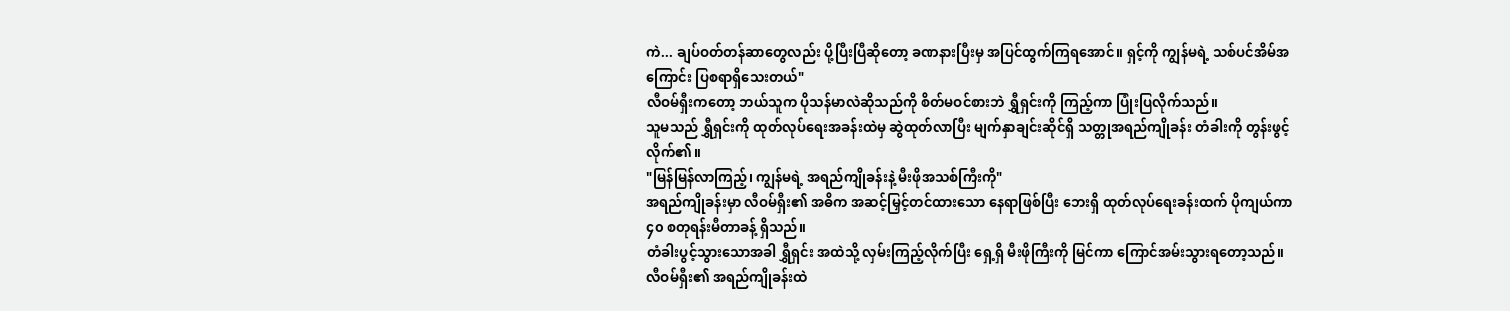ကဲ... ချပ်ဝတ်တန်ဆာတွေလည်း ပို့ပြီးပြီဆိုတော့ ခဏနားပြီးမှ အပြင်ထွက်ကြရအောင်။ ရှင့်ကို ကျွန်မရဲ့ သစ်ပင်အိမ်အကြောင်း ပြစရာရှိသေးတယ်"
လီဝမ်ရှီးကတော့ ဘယ်သူက ပိုသန်မာလဲဆိုသည်ကို စိတ်မဝင်စားဘဲ ရွှီရှင်းကို ကြည့်ကာ ပြုံးပြလိုက်သည်။
သူမသည် ရွှီရှင်းကို ထုတ်လုပ်ရေးအခန်းထဲမှ ဆွဲထုတ်လာပြီး မျက်နှာချင်းဆိုင်ရှိ သတ္တုအရည်ကျိုခန်း တံခါးကို တွန်းဖွင့်လိုက်၏။
"မြန်မြန်လာကြည့်၊ ကျွန်မရဲ့ အရည်ကျိုခန်းနဲ့ မီးဖိုအသစ်ကြီးကို"
အရည်ကျိုခန်းမှာ လီဝမ်ရှီး၏ အဓိက အဆင့်မြှင့်တင်ထားသော နေရာဖြစ်ပြီး ဘေးရှိ ထုတ်လုပ်ရေးခန်းထက် ပိုကျယ်ကာ ၄၀ စတုရန်းမီတာခန့် ရှိသည်။
တံခါးပွင့်သွားသောအခါ ရွှီရှင်း အထဲသို့ လှမ်းကြည့်လိုက်ပြီး ရှေ့ရှိ မီးဖိုကြီးကို မြင်ကာ ကြောင်အမ်းသွားရတော့သည်။
လီဝမ်ရှီး၏ အရည်ကျိုခန်းထဲ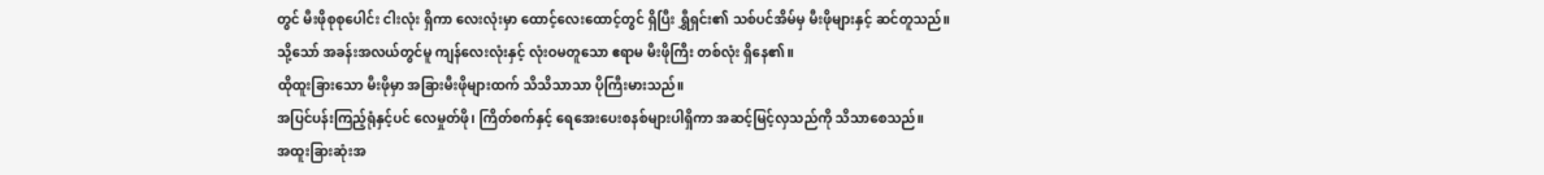တွင် မီးဖိုစုစုပေါင်း ငါးလုံး ရှိကာ လေးလုံးမှာ ထောင့်လေးထောင့်တွင် ရှိပြီး ရွှီရှင်း၏ သစ်ပင်အိမ်မှ မီးဖိုများနှင့် ဆင်တူသည်။
သို့သော် အခန်းအလယ်တွင်မူ ကျန်လေးလုံးနှင့် လုံးဝမတူသော ဧရာမ မီးဖိုကြီး တစ်လုံး ရှိနေ၏။
ထိုထူးခြားသော မီးဖိုမှာ အခြားမီးဖိုများထက် သိသိသာသာ ပိုကြီးမားသည်။
အပြင်ပန်းကြည့်ရုံနှင့်ပင် လေမှုတ်ဖို၊ ကြိတ်စက်နှင့် ရေအေးပေးစနစ်များပါရှိကာ အဆင့်မြင့်လှသည်ကို သိသာစေသည်။
အထူးခြားဆုံးအ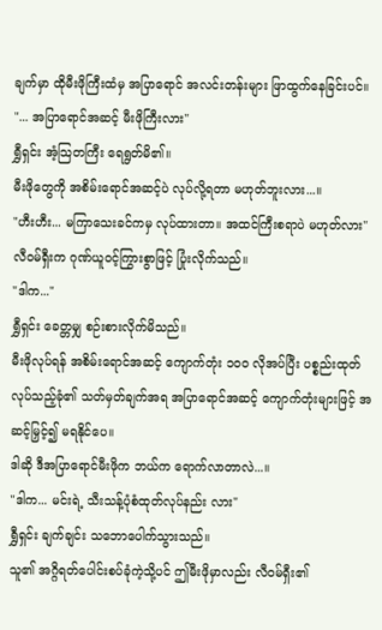ချက်မှာ ထိုမီးဖိုကြီးထံမှ အပြာရောင် အလင်းတန်းများ ဖြာထွက်နေခြင်းပင်။
"... အပြာရောင်အဆင့် မီးဖိုကြီးလား"
ရွှီရှင်း အံ့သြတကြီး ရေရွတ်မိ၏။
မီးဖိုတွေကို အစိမ်းရောင်အဆင့်ပဲ လုပ်လို့ရတာ မဟုတ်ဘူးလား...။
"ဟီးဟီး... မကြာသေးခင်ကမှ လုပ်ထားတာ။ အထင်ကြီးစရာပဲ မဟုတ်လား"
လီဝမ်ရှီးက ဂုဏ်ယူဝင့်ကြွားစွာဖြင့် ပြုံးလိုက်သည်။
"ဒါက..."
ရွှီရှင်း ခေတ္တမျှ စဉ်းစားလိုက်မိသည်။
မီးဖိုလုပ်ရန် အစိမ်းရောင်အဆင့် ကျောက်တုံး ၁၀၀ လိုအပ်ပြီး ပစ္စည်းထုတ်လုပ်သည့်ခုံ၏ သတ်မှတ်ချက်အရ အပြာရောင်အဆင့် ကျောက်တုံးများဖြင့် အဆင့်မြှင့်၍ မရနိုင်ပေ။
ဒါဆို ဒီအပြာရောင်မီးဖိုက ဘယ်က ရောက်လာတာလဲ...။
"ဒါက... မင်းရဲ့ သီးသန့်ပုံစံထုတ်လုပ်နည်း လား"
ရွှီရှင်း ချက်ချင်း သဘောပေါက်သွားသည်။
သူ၏ အဂ္ဂိရတ်ပေါင်းစပ်ခုံကဲ့သို့ပင် ဤမီးဖိုမှာလည်း လီဝမ်ရှီး၏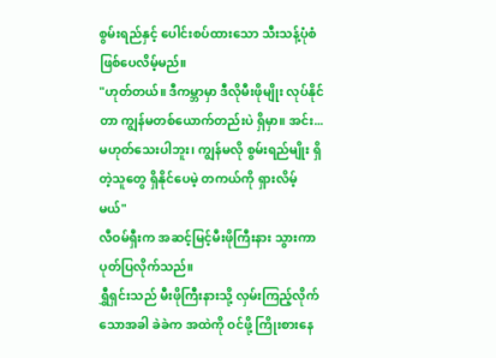စွမ်းရည်နှင့် ပေါင်းစပ်ထားသော သီးသန့်ပုံစံ ဖြစ်ပေလိမ့်မည်။
"ဟုတ်တယ်။ ဒီကမ္ဘာမှာ ဒီလိုမီးဖိုမျိုး လုပ်နိုင်တာ ကျွန်မတစ်ယောက်တည်းပဲ ရှိမှာ။ အင်း... မဟုတ်သေးပါဘူး၊ ကျွန်မလို စွမ်းရည်မျိုး ရှိတဲ့သူတွေ ရှိနိုင်ပေမဲ့ တကယ်ကို ရှားလိမ့်မယ်"
လီဝမ်ရှီးက အဆင့်မြင့်မီးဖိုကြီးနား သွားကာ ပုတ်ပြလိုက်သည်။
ရွှီရှင်းသည် မီးဖိုကြီးနားသို့ လှမ်းကြည့်လိုက်သောအခါ ခဲခဲက အထဲကို ဝင်ဖို့ ကြိုးစားနေ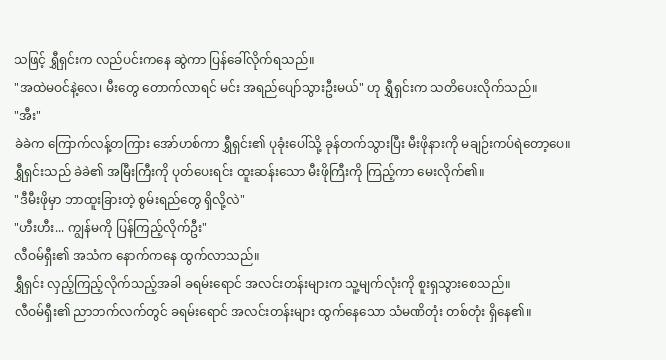သဖြင့် ရွှီရှင်းက လည်ပင်းကနေ ဆွဲကာ ပြန်ခေါ်လိုက်ရသည်။
"အထဲမဝင်နဲ့လေ၊ မီးတွေ တောက်လာရင် မင်း အရည်ပျော်သွားဦးမယ်" ဟု ရွှီရှင်းက သတိပေးလိုက်သည်။
"အီး"
ခဲခဲက ကြောက်လန့်တကြား အော်ဟစ်ကာ ရွှီရှင်း၏ ပုခုံးပေါ်သို့ ခုန်တက်သွားပြီး မီးဖိုနားကို မချဉ်းကပ်ရဲတော့ပေ။
ရွှီရှင်းသည် ခဲခဲ၏ အမြီးကြီးကို ပုတ်ပေးရင်း ထူးဆန်းသော မီးဖိုကြီးကို ကြည့်ကာ မေးလိုက်၏။
"ဒီမီးဖိုမှာ ဘာထူးခြားတဲ့ စွမ်းရည်တွေ ရှိလို့လဲ"
"ဟီးဟီး... ကျွန်မကို ပြန်ကြည့်လိုက်ဦး"
လီဝမ်ရှီး၏ အသံက နောက်ကနေ ထွက်လာသည်။
ရွှီရှင်း လှည့်ကြည့်လိုက်သည့်အခါ ခရမ်းရောင် အလင်းတန်းများက သူ့မျက်လုံးကို စူးရှသွားစေသည်။
လီဝမ်ရှီး၏ ညာဘက်လက်တွင် ခရမ်းရောင် အလင်းတန်းများ ထွက်နေသော သံမဏိတုံး တစ်တုံး ရှိနေ၏။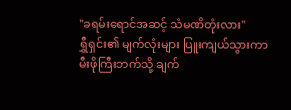"ခရမ်းရောင်အဆင့် သံမဏိတုံးလား"
ရွှီရှင်း၏ မျက်လုံးများ ပြူးကျယ်သွားကာ မီးဖိုကြီးဘက်သို့ ချက်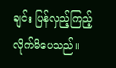ချင်း ပြန်လှည့်ကြည့်လိုက်မိပေသည်။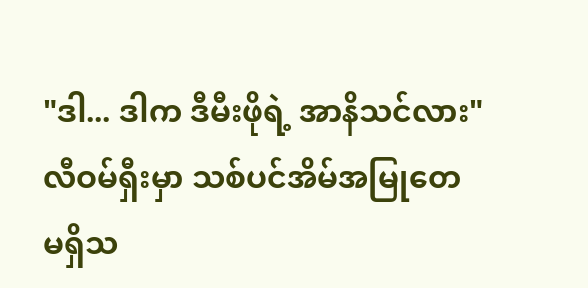"ဒါ... ဒါက ဒီမီးဖိုရဲ့ အာနိသင်လား"
လီဝမ်ရှီးမှာ သစ်ပင်အိမ်အမြုတေ မရှိသ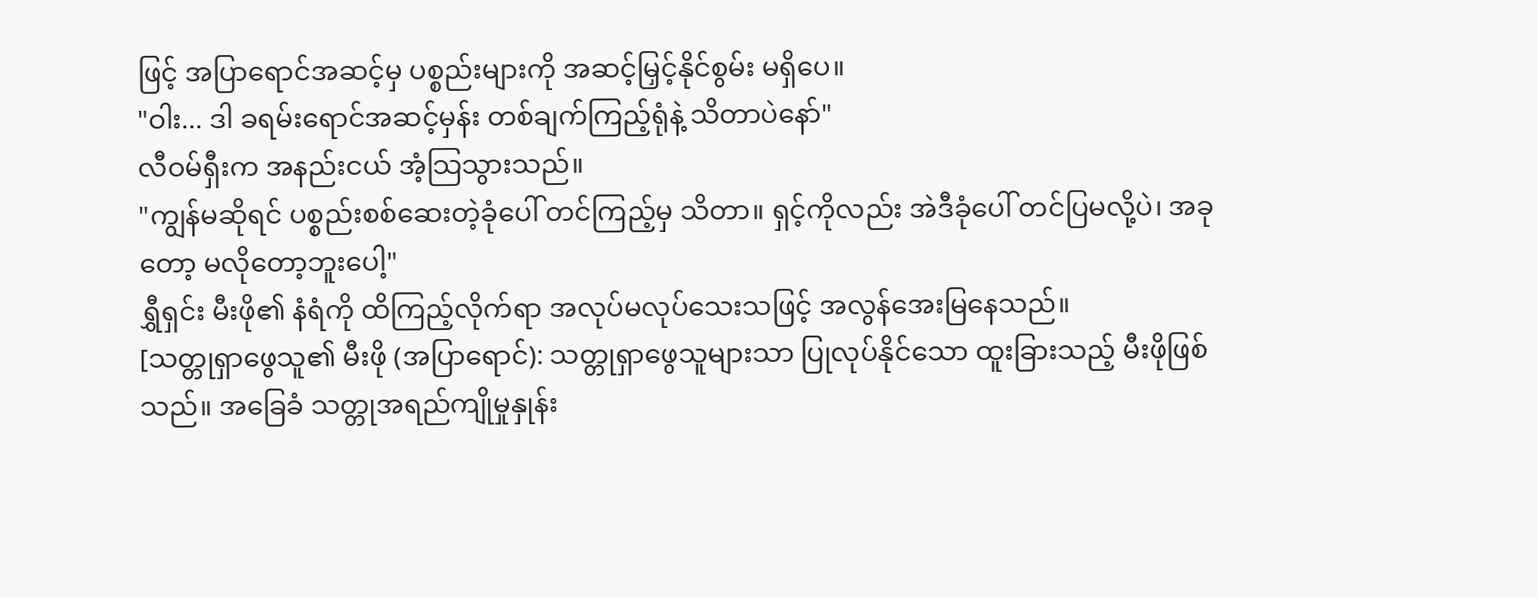ဖြင့် အပြာရောင်အဆင့်မှ ပစ္စည်းများကို အဆင့်မြှင့်နိုင်စွမ်း မရှိပေ။
"ဝါး... ဒါ ခရမ်းရောင်အဆင့်မှန်း တစ်ချက်ကြည့်ရုံနဲ့ သိတာပဲနော်"
လီဝမ်ရှီးက အနည်းငယ် အံ့သြသွားသည်။
"ကျွန်မဆိုရင် ပစ္စည်းစစ်ဆေးတဲ့ခုံပေါ် တင်ကြည့်မှ သိတာ။ ရှင့်ကိုလည်း အဲဒီခုံပေါ် တင်ပြမလို့ပဲ၊ အခုတော့ မလိုတော့ဘူးပေါ့"
ရွှီရှင်း မီးဖို၏ နံရံကို ထိကြည့်လိုက်ရာ အလုပ်မလုပ်သေးသဖြင့် အလွန်အေးမြနေသည်။
[သတ္တုရှာဖွေသူ၏ မီးဖို (အပြာရောင်): သတ္တုရှာဖွေသူများသာ ပြုလုပ်နိုင်သော ထူးခြားသည့် မီးဖိုဖြစ်သည်။ အခြေခံ သတ္တုအရည်ကျိုမှုနှုန်း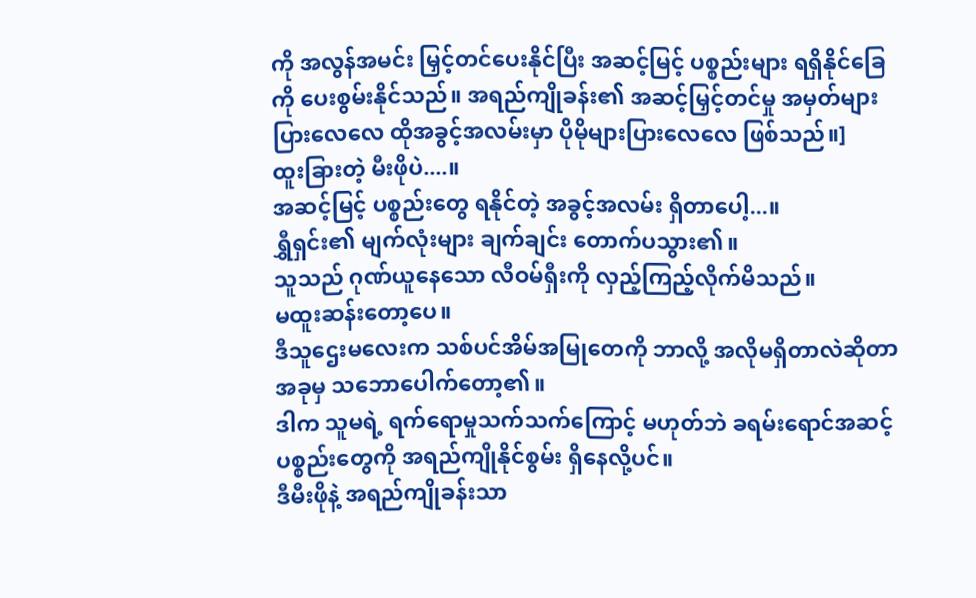ကို အလွန်အမင်း မြှင့်တင်ပေးနိုင်ပြီး အဆင့်မြင့် ပစ္စည်းများ ရရှိနိုင်ခြေ ကို ပေးစွမ်းနိုင်သည်။ အရည်ကျိုခန်း၏ အဆင့်မြှင့်တင်မှု အမှတ်များပြားလေလေ ထိုအခွင့်အလမ်းမှာ ပိုမိုများပြားလေလေ ဖြစ်သည်။]
ထူးခြားတဲ့ မီးဖိုပဲ....။
အဆင့်မြင့် ပစ္စည်းတွေ ရနိုင်တဲ့ အခွင့်အလမ်း ရှိတာပေါ့...။
ရွှီရှင်း၏ မျက်လုံးများ ချက်ချင်း တောက်ပသွား၏။
သူသည် ဂုဏ်ယူနေသော လီဝမ်ရှီးကို လှည့်ကြည့်လိုက်မိသည်။
မထူးဆန်းတော့ပေ။
ဒီသူဌေးမလေးက သစ်ပင်အိမ်အမြုတေကို ဘာလို့ အလိုမရှိတာလဲဆိုတာ အခုမှ သဘောပေါက်တော့၏။
ဒါက သူမရဲ့ ရက်ရောမှုသက်သက်ကြောင့် မဟုတ်ဘဲ ခရမ်းရောင်အဆင့် ပစ္စည်းတွေကို အရည်ကျိုနိုင်စွမ်း ရှိနေလို့ပင်။
ဒီမီးဖိုနဲ့ အရည်ကျိုခန်းသာ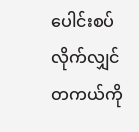ပေါင်းစပ်လိုက်လျှင် တကယ်ကို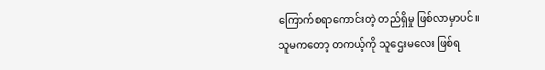ကြောက်စရာကောင်းတဲ့ တည်ရှိမှု ဖြစ်လာမှာပင်။
သူမကတော့ တကယ့်ကို သူဌေးမလေး ဖြစ်ရ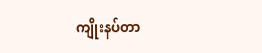ကျိုးနပ်တာ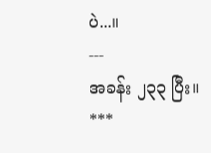ပဲ...။
---
အခန်း ၂၃၃ ပြီး။
***